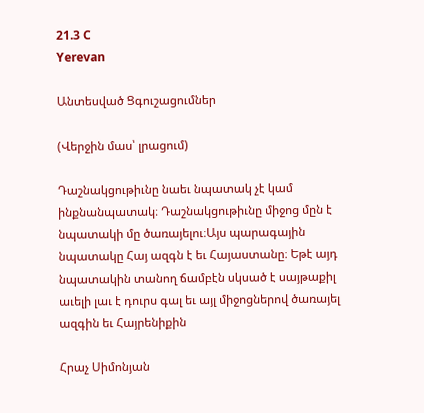21.3 C
Yerevan

Անտեսված Ցգուշացումներ

(Վերջին մաս՝ լրացում)

Դաշնակցութիւնը նաեւ նպատակ չէ կամ ինքնանպատակ։ Դաշնակցութիւնը միջոց մըն է նպատակի մը ծառայելու։Այս պարագային նպատակը Հայ ազգն է եւ Հայաստանը։ Եթէ այդ նպատակին տանող ճամբէն սկսած է սայթաքիլ աւելի լաւ է դուրս գալ եւ այլ միջոցներով ծառայել ազգին եւ Հայրենիքին

Հրաչ Սիմոնյան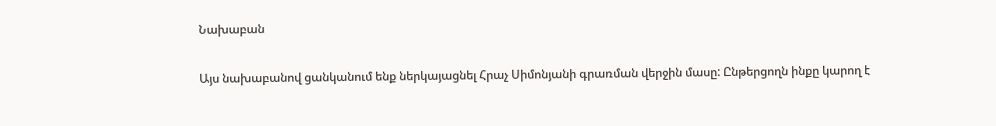Նախաբան

Այս նախաբանով ցանկանում ենք ներկայացնել Հրաչ Սիմոնյանի գրառման վերջին մասը: Ընթերցողն ինքը կարող է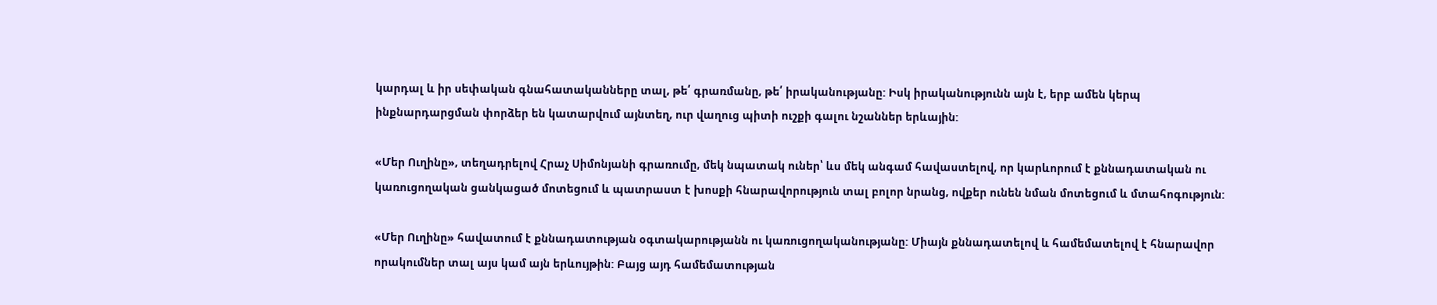կարդալ և իր սեփական գնահատականները տալ, թե՛ գրառմանը, թե՛ իրականությանը: Իսկ իրականությունն այն է, երբ ամեն կերպ ինքնարդարցման փորձեր են կատարվում այնտեղ, ուր վաղուց պիտի ուշքի գալու նշաններ երևային:

«Մեր Ուղինը», տեղադրելով Հրաչ Սիմոնյանի գրառումը, մեկ նպատակ ուներ՝ ևս մեկ անգամ հավաստելով, որ կարևորում է քննադատական ու կառուցողական ցանկացած մոտեցում և պատրաստ է խոսքի հնարավորություն տալ բոլոր նրանց, ովքեր ունեն նման մոտեցում և մտահոգություն:

«Մեր Ուղինը» հավատում է քննադատության օգտակարությանն ու կառուցողականությանը: Միայն քննադատելով և համեմատելով է հնարավոր որակումներ տալ այս կամ այն երևույթին: Բայց այդ համեմատության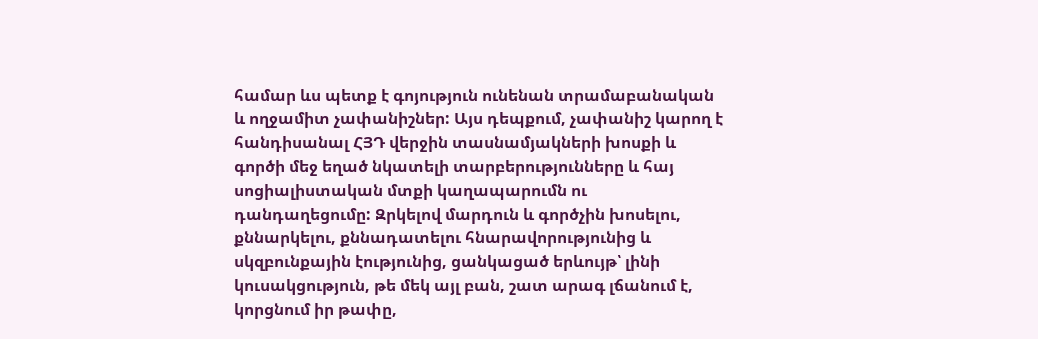համար ևս պետք է գոյություն ունենան տրամաբանական և ողջամիտ չափանիշներ: Այս դեպքում, չափանիշ կարող է հանդիսանալ ՀՅԴ վերջին տասնամյակների խոսքի և գործի մեջ եղած նկատելի տարբերությունները և հայ սոցիալիստական մտքի կաղապարումն ու դանդաղեցումը: Զրկելով մարդուն և գործչին խոսելու, քննարկելու, քննադատելու հնարավորությունից և սկզբունքային էությունից, ցանկացած երևույթ՝ լինի կուսակցություն, թե մեկ այլ բան, շատ արագ լճանում է, կորցնում իր թափը,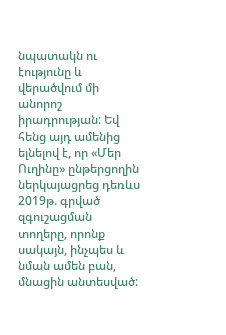նպատակն ու էությունը և վերածվում մի անորոշ իրադրության: Եվ հենց այդ ամենից ելնելով է, որ «Մեր Ուղինը» ընթերցողին ներկայացրեց դեռևս 2019թ. գրված զգուշացման տողերը, որոնք սակայն, ինչպես և նման ամեն բան, մնացին անտեսված: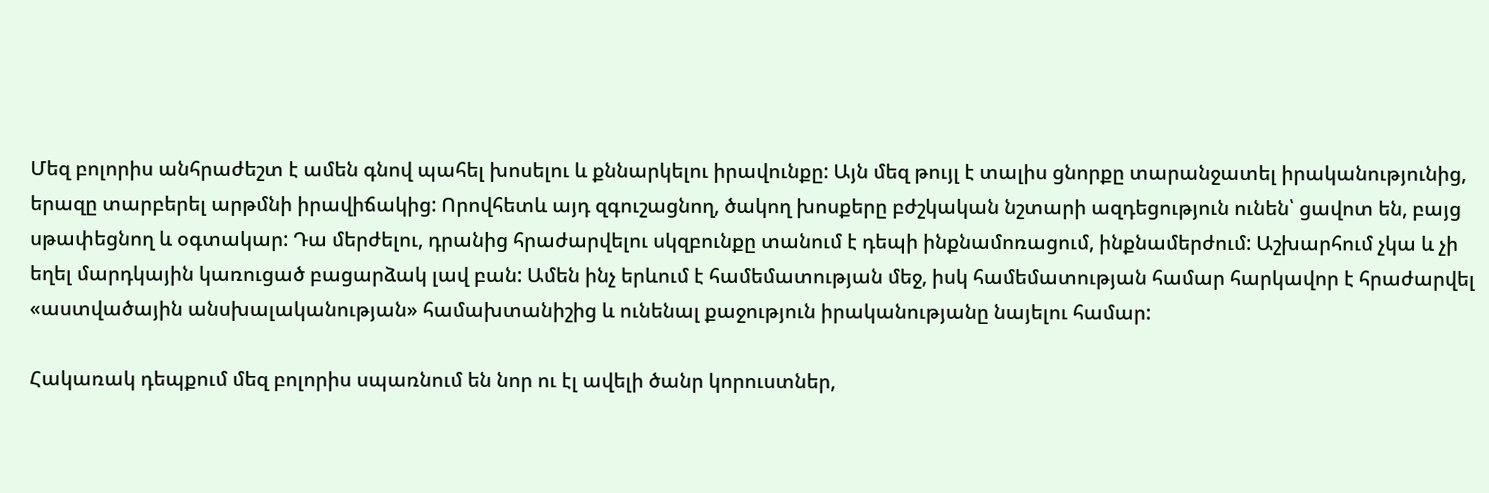Մեզ բոլորիս անհրաժեշտ է ամեն գնով պահել խոսելու և քննարկելու իրավունքը: Այն մեզ թույլ է տալիս ցնորքը տարանջատել իրականությունից, երազը տարբերել արթմնի իրավիճակից: Որովհետև այդ զգուշացնող, ծակող խոսքերը բժշկական նշտարի ազդեցություն ունեն՝ ցավոտ են, բայց սթափեցնող և օգտակար: Դա մերժելու, դրանից հրաժարվելու սկզբունքը տանում է դեպի ինքնամոռացում, ինքնամերժում: Աշխարհում չկա և չի եղել մարդկային կառուցած բացարձակ լավ բան: Ամեն ինչ երևում է համեմատության մեջ, իսկ համեմատության համար հարկավոր է հրաժարվել «աստվածային անսխալականության» համախտանիշից և ունենալ քաջություն իրականությանը նայելու համար:

Հակառակ դեպքում մեզ բոլորիս սպառնում են նոր ու էլ ավելի ծանր կորուստներ,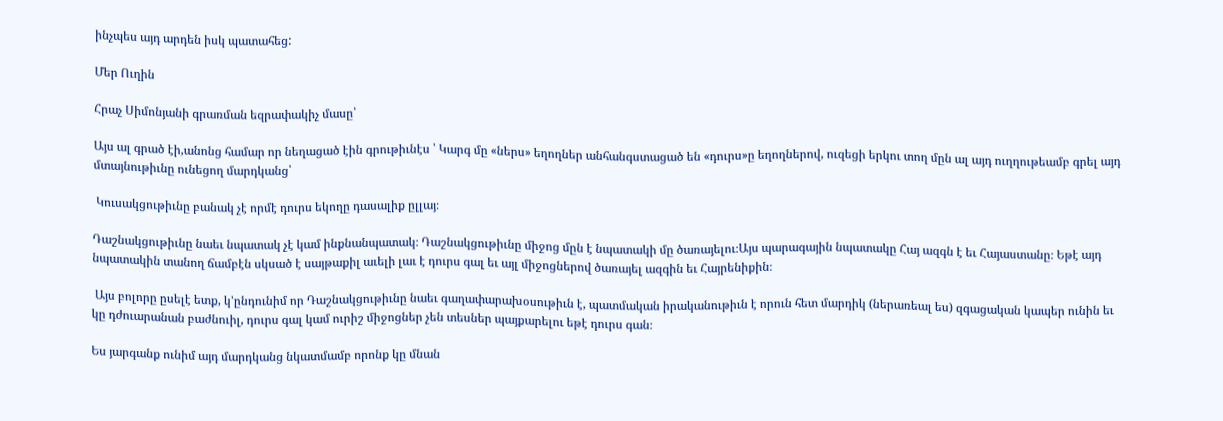ինչպես այդ արդեն իսկ պատահեց:

Մեր Ուղին

Հրաչ Սիմոնյանի գրառման եզրափակիչ մասը՝

Այս ալ գրած էի,անոնց համար որ նեղացած էին գրութիւնէս ՝ Կարգ մը «ներս» եղողներ անհանգստացած են «դուրս»ը եղողներով, ուզեցի երկու տող մըն ալ այդ ուղղութեամբ գրել այդ մտայնութիւնը ունեցող մարդկանց՝

 Կուսակցութիւնը բանակ չէ որմէ դուրս եկողը դասալիք ըլլայ։

Դաշնակցութիւնը նաեւ նպատակ չէ կամ ինքնանպատակ։ Դաշնակցութիւնը միջոց մըն է նպատակի մը ծառայելու։Այս պարագային նպատակը Հայ ազգն է եւ Հայաստանը։ Եթէ այդ նպատակին տանող ճամբէն սկսած է սայթաքիլ աւելի լաւ է դուրս գալ եւ այլ միջոցներով ծառայել ազգին եւ Հայրենիքին։

 Այս բոլորը ըսելէ ետք, կ՚ընդունիմ որ Դաշնակցութիւնը նաեւ գաղափարախօսութիւն է, պատմական իրականութիւն է որուն հետ մարդիկ (ներառեալ ես) զգացական կապեր ունին եւ կը դժուարանան բաժնուիլ, դուրս գալ կամ ուրիշ միջոցներ չեն տեսներ պայքարելու եթէ դուրս գան։

Ես յարգանք ունիմ այդ մարդկանց նկատմամբ որոնք կը մնան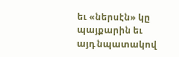եւ «ներսէն» կը պայքարին եւ այդ նպատակով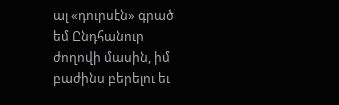ալ «դուրսէն» գրած եմ Ընդհանուր ժողովի մասին, իմ բաժինս բերելու եւ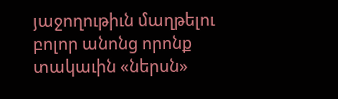յաջողութիւն մաղթելու բոլոր անոնց որոնք տակաւին «ներսն»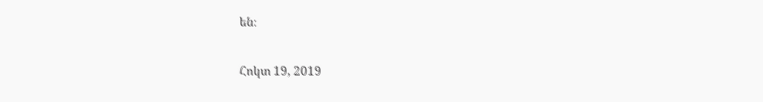են։

Հոկտ 19, 2019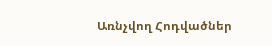Առնչվող Հոդվածներ